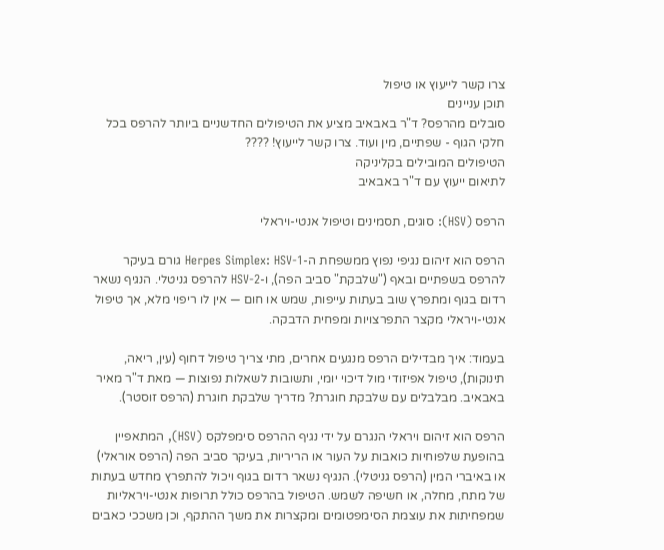צרו קשר לייעוץ או טיפול
תוכן עניינים
סובלים מהרפס? ד"ר באבאיב מציע את הטיפולים החדשניים ביותר להרפס בכל חלקי הגוף - שפתיים, מין ועוד. צרו קשר לייעוץ! ????
הטיפולים המובילים בקליניקה
לתיאום ייעוץ עם ד"ר באבאיב

הרפס (HSV): סוגים, תסמינים וטיפול אנטי-ויראלי

הרפס הוא זיהום נגיפי נפוץ ממשפחת ה-Herpes Simplex: HSV-1 גורם בעיקר להרפס בשפתיים ובאף ("שלבקת" סביב הפה), ו-HSV-2 להרפס גניטלי. הנגיף נשאר רדום בגוף ומתפרץ שוב בעתות עייפות, שמש או חום — אין לו ריפוי מלא, אך טיפול אנטי-ויראלי מקצר התפרצויות ומפחית הדבקה.

בעמוד: איך מבדילים הרפס מנגעים אחרים, מתי צריך טיפול דחוף (עין, ריאה, תינוקות), טיפול אפיזודי מול דיכוי יומי, ותשובות לשאלות נפוצות — מאת ד"ר מאיר באבאיב. מבלבלים עם שלבקת חוגרת? מדריך שלבקת חוגרת (הרפס זוסטר).

הרפס הוא זיהום ויראלי הנגרם על ידי נגיף ההרפס סימפלקס (HSV), המתאפיין בהופעת שלפוחיות כואבות על העור או הריריות, בעיקר סביב הפה (הרפס אוראלי) או באיברי המין (הרפס גניטלי). הנגיף נשאר רדום בגוף ויכול להתפרץ מחדש בעתות של מתח, מחלה, או חשיפה לשמש. הטיפול בהרפס כולל תרופות אנטי-ויראליות שמפחיתות את עוצמת הסימפטומים ומקצרות את משך ההתקף, וכן משככי כאבים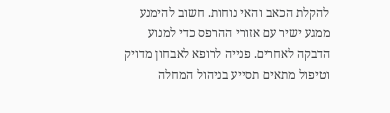להקלת הכאב והאי נוחות. חשוב להימנע ממגע ישיר עם אזורי ההרפס כדי למנוע הדבקה לאחרים. פנייה לרופא לאבחון מדויק וטיפול מתאים תסייע בניהול המחלה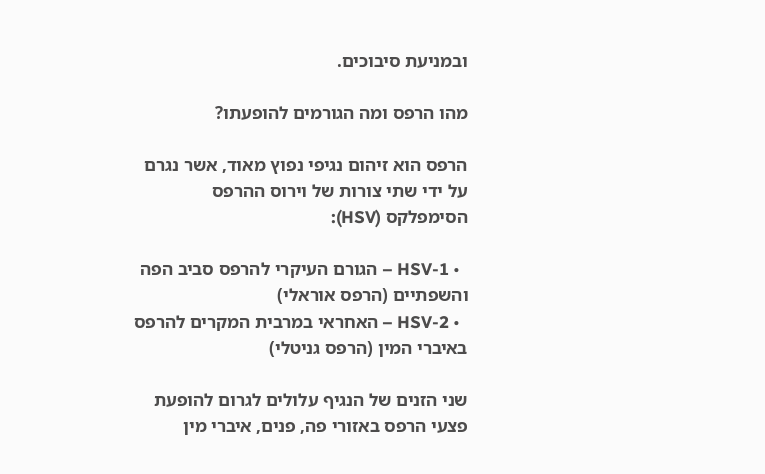ובמניעת סיבוכים.

מהו הרפס ומה הגורמים להופעתו?

הרפס הוא זיהום נגיפי נפוץ מאוד, אשר נגרם על ידי שתי צורות של וירוס ההרפס הסימפלקס (HSV):

  • HSV-1 – הגורם העיקרי להרפס סביב הפה והשפתיים (הרפס אוראלי)
  • HSV-2 – האחראי במרבית המקרים להרפס באיברי המין (הרפס גניטלי)

שני הזנים של הנגיף עלולים לגרום להופעת פצעי הרפס באזורי פה, פנים, איברי מין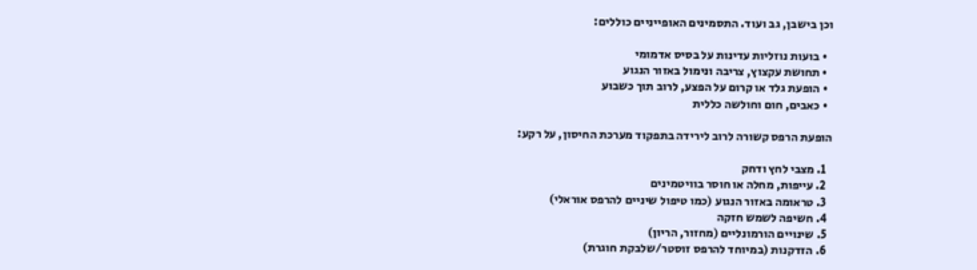וכן בישבן, גב ועוד. התסמינים האופייניים כוללים:

  • בועות נוזליות עדינות על בסיס אדמומי
  • תחושת עקצוץ, צריבה ונימול באזור הנגוע
  • הופעת גלד או קרום על הפצע, לרוב תוך כשבוע
  • כאבים, חום וחולשה כללית

הופעת הרפס קשורה לרוב לירידה בתפקוד מערכת החיסון, על רקע:

  1. מצבי לחץ ודחק
  2. עייפות, מחלה או חוסר בוויטמינים
  3. טראומה באזור הנגוע (כמו טיפול שיניים להרפס אוראלי)
  4. חשיפה לשמש חזקה
  5. שינויים הורמונליים (מחזור, הריון)
  6. הזדקנות (במיוחד להרפס זוסטר/שלבקת חוגרת)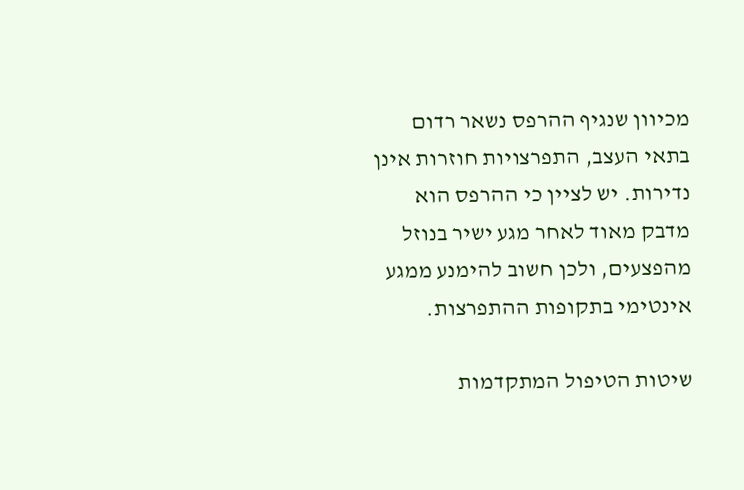מכיוון שנגיף ההרפס נשאר רדום בתאי העצב, התפרצויות חוזרות אינן נדירות. יש לציין כי ההרפס הוא מדבק מאוד לאחר מגע ישיר בנוזל מהפצעים, ולכן חשוב להימנע ממגע אינטימי בתקופות ההתפרצות.

שיטות הטיפול המתקדמות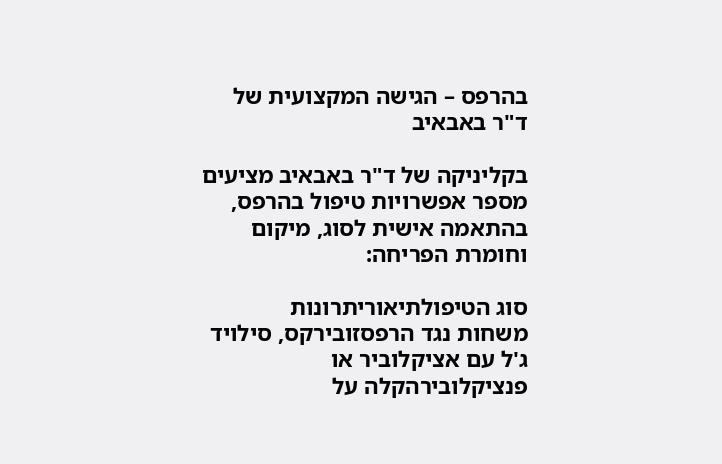בהרפס – הגישה המקצועית של ד"ר באבאיב

בקליניקה של ד"ר באבאיב מציעים מספר אפשרויות טיפול בהרפס, בהתאמה אישית לסוג, מיקום וחומרת הפריחה:

סוג הטיפולתיאוריתרונות
משחות נגד הרפסזובירקס, סילויד ג'ל עם אציקלוביר או פנציקלובירהקלה על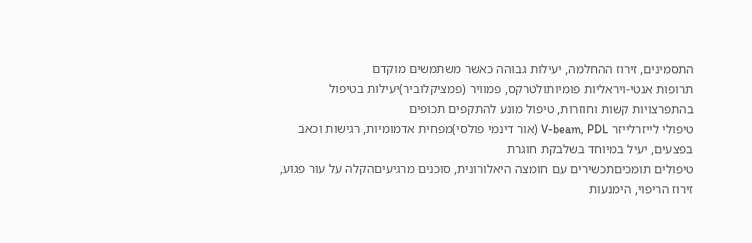התסמינים, זירוז ההחלמה, יעילות גבוהה כאשר משתמשים מוקדם
תרופות אנטי-ויראליות פומיותולטרקס, פמוויר (פמציקלוביר)יעילות בטיפול בהתפרצויות קשות וחוזרות, טיפול מונע להתקפים תכופים
טיפולי לייזרלייזר V-beam, PDL (אור דינמי פולסי)מפחית אדמומיות, רגישות וכאב בפצעים, יעיל במיוחד בשלבקת חוגרת
טיפולים תומכיםתכשירים עם חומצה היאלורונית, סוכנים מרגיעיםהקלה על עור פגוע, זירוז הריפוי, הימנעות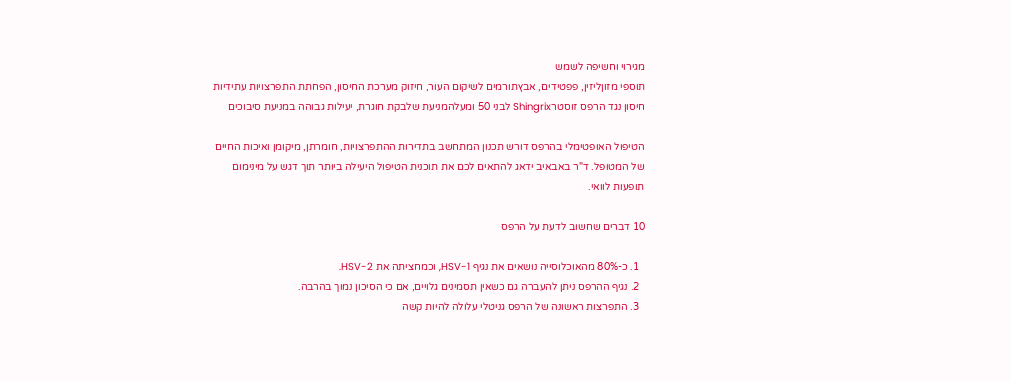מגירוי וחשיפה לשמש
תוספי מזוןליזין, פפטידים, אבץתורמים לשיקום העור, חיזוק מערכת החיסון, הפחתת התפרצויות עתידיות
חיסון נגד הרפס זוסטרShingrix לבני 50 ומעלהמניעת שלבקת חוגרת, יעילות גבוהה במניעת סיבוכים

הטיפול האופטימלי בהרפס דורש תכנון המתחשב בתדירות ההתפרצויות, חומרתן, מיקומן ואיכות החיים של המטופל. ד"ר באבאיב ידאג להתאים לכם את תוכנית הטיפול היעילה ביותר תוך דגש על מינימום תופעות לוואי.

10 דברים שחשוב לדעת על הרפס

  1. כ-80% מהאוכלוסייה נושאים את נגיף HSV-1, וכמחציתה את HSV-2.
  2. נגיף ההרפס ניתן להעברה גם כשאין תסמינים גלויים, אם כי הסיכון נמוך בהרבה.
  3. התפרצות ראשונה של הרפס גניטלי עלולה להיות קשה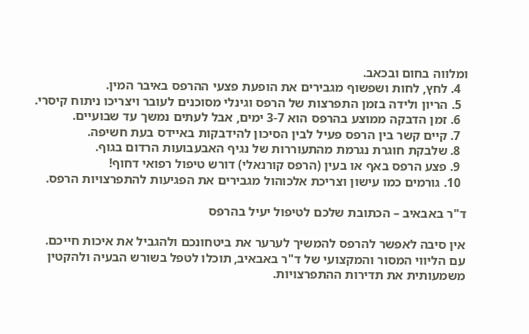ומלווה בחום ובכאב.
  4. לחץ, לחות ושפשוף מגבירים את הופעת פצעי ההרפס באיבר המין.
  5. הריון ולידה בזמן התפרצות של הרפס וגינלי מסוכנים לעובר ויצריכו ניתוח קיסרי.
  6. זמן הדבקה ממוצע בהרפס הוא 3-7 ימים, אבל לעתים נמשך עד שבועיים.
  7. קיים קשר בין הרפס פעיל לבין הסיכון להידבקות באיידס בעת חשיפה.
  8. שלבקת חוגרת נגרמת מהתעוררות של נגיף האבעבועות הרדום בגוף.
  9. פצע הרפס באף או בעין (הרפס קורנאלי) דורש טיפול רפואי דחוף!
  10. גורמים כמו עישון וצריכת אלכוהול מגבירים את הפגיעות להתפרצויות הרפס.

ד"ר באבאיב – הכתובת שלכם לטיפול יעיל בהרפס

אין סיבה לאפשר להרפס להמשיך לערער את ביטחונכם ולהגביל את איכות חייכם. עם הליווי המסור והמקצועי של ד"ר באבאיב, תוכלו לטפל בשורש הבעיה ולהקטין משמעותית את תדירות ההתפרצויות.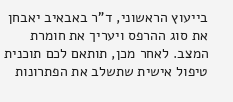בייעוץ הראשוני, ד"ר באבאיב יאבחן את סוג ההרפס ויעריך את חומרת המצב. לאחר מכן, תותאם לכם תוכנית טיפול אישית שתשלב את הפתרונות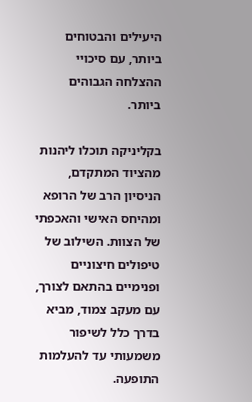היעילים והבטוחים ביותר, עם סיכויי ההצלחה הגבוהים ביותר.

בקליניקה תוכלו ליהנות מהציוד המתקדם, הניסיון הרב של הרופא ומהיחס האישי והאכפתי של הצוות. השילוב של טיפולים חיצוניים ופנימיים בהתאם לצורך, עם מעקב צמוד, מביא בדרך כלל לשיפור משמעותי עד להעלמות התופעה.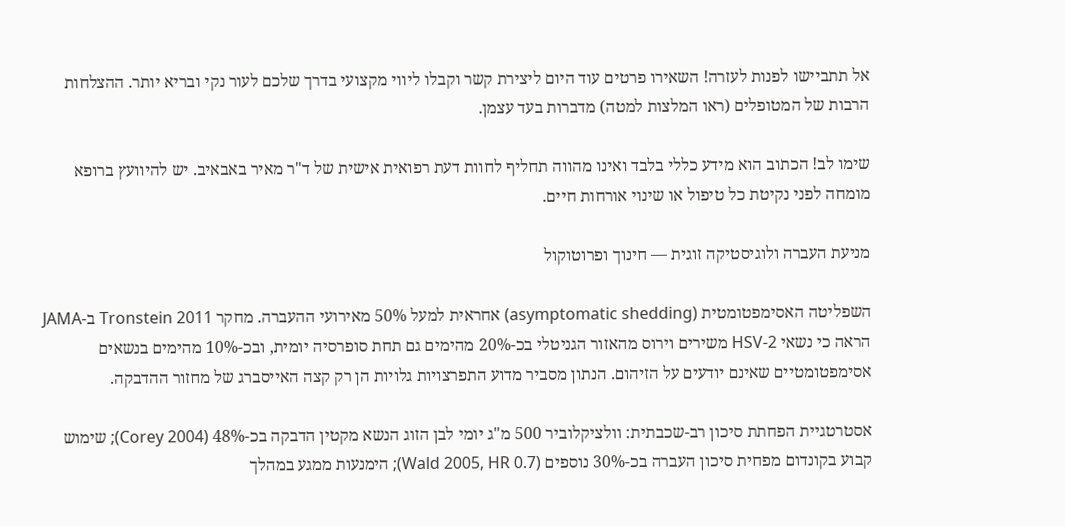אל תתביישו לפנות לעזרה! השאירו פרטים עוד היום ליצירת קשר וקבלו ליווי מקצועי בדרך שלכם לעור נקי ובריא יותר. ההצלחות הרבות של המטופלים (ראו המלצות למטה) מדברות בעד עצמן.

שימו לב! הכתוב הוא מידע כללי בלבד ואינו מהווה תחליף לחוות דעת רפואית אישית של ד"ר מאיר באבאיב. יש להיוועץ ברופא מומחה לפני נקיטת כל טיפול או שינוי אורחות חיים.

מניעת העברה ולוגיסטיקה זוגית — חינוך ופרוטוקול

השפליטה האסימפטומטית (asymptomatic shedding) אחראית למעל 50% מאירועי ההעברה. מחקר Tronstein 2011 ב-JAMA הראה כי נשאי HSV-2 משירים וירוס מהאזור הגניטלי בכ-20% מהימים גם תחת סופרסיה יומית, ובכ-10% מהימים בנשאים אסימפטומטיים שאינם יודעים על הזיהום. הנתון מסביר מדוע התפרצויות גלויות הן רק קצה האייסברג של מחזור ההדבקה.

אסטרטגיית הפחתת סיכון רב-שכבתית: וולציקלוביר 500 מ"ג יומי לבן הזוג הנשא מקטין הדבקה בכ-48% (Corey 2004); שימוש קבוע בקונדום מפחית סיכון העברה בכ-30% נוספים (Wald 2005, HR 0.7); הימנעות ממגע במהלך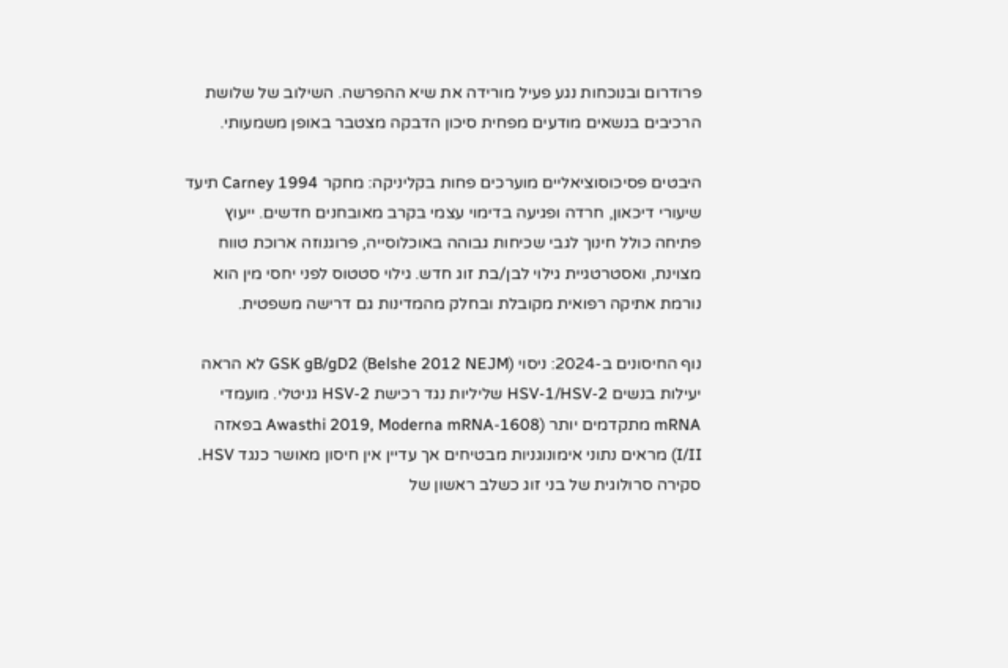פרודרום ובנוכחות נגע פעיל מורידה את שיא ההפרשה. השילוב של שלושת הרכיבים בנשאים מודעים מפחית סיכון הדבקה מצטבר באופן משמעותי.

היבטים פסיכוסוציאליים מוערכים פחות בקליניקה: מחקר Carney 1994 תיעד שיעורי דיכאון, חרדה ופגיעה בדימוי עצמי בקרב מאובחנים חדשים. ייעוץ פתיחה כולל חינוך לגבי שכיחות גבוהה באוכלוסייה, פרוגנוזה ארוכת טווח מצוינת, ואסטרטגיית גילוי לבן/בת זוג חדש. גילוי סטטוס לפני יחסי מין הוא נורמת אתיקה רפואית מקובלת ובחלק מהמדינות גם דרישה משפטית.

נוף החיסונים ב-2024: ניסוי GSK gB/gD2 (Belshe 2012 NEJM) לא הראה יעילות בנשים HSV-1/HSV-2 שליליות נגד רכישת HSV-2 גניטלי. מועמדי mRNA מתקדמים יותר (Awasthi 2019, Moderna mRNA-1608 בפאזה I/II) מראים נתוני אימונוגניות מבטיחים אך עדיין אין חיסון מאושר כנגד HSV. סקירה סרולוגית של בני זוג כשלב ראשון של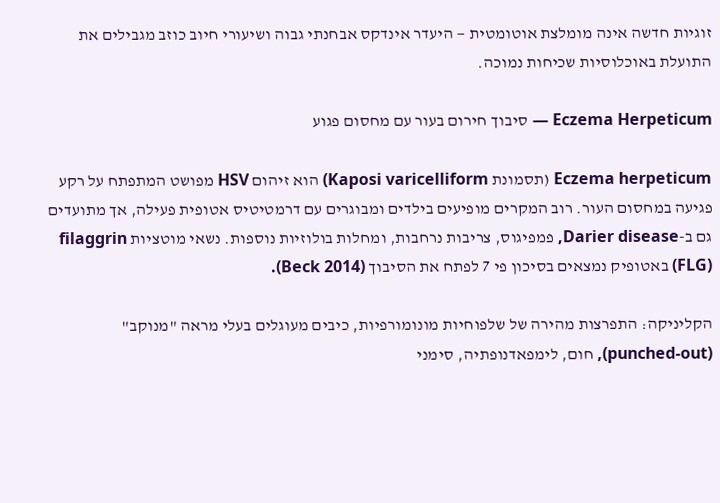זוגיות חדשה אינה מומלצת אוטומטית — היעדר אינדקס אבחנתי גבוה ושיעורי חיוב כוזב מגבילים את התועלת באוכלוסיות שכיחות נמוכה.

Eczema Herpeticum — סיבוך חירום בעור עם מחסום פגוע

Eczema herpeticum (תסמונת Kaposi varicelliform) הוא זיהום HSV מפושט המתפתח על רקע פגיעה במחסום העור. רוב המקרים מופיעים בילדים ומבוגרים עם דרמטיטיס אטופית פעילה, אך מתועדים גם ב-Darier disease, פמפיגוס, צריבות נרחבות, ומחלות בולוזיות נוספות. נשאי מוטציות filaggrin (FLG) באטופיק נמצאים בסיכון פי 7 לפתח את הסיבוך (Beck 2014).

הקליניקה: התפרצות מהירה של שלפוחיות מונומורפיות, כיבים מעוגלים בעלי מראה "מנוקב" (punched-out), חום, לימפאדנופתיה, סימני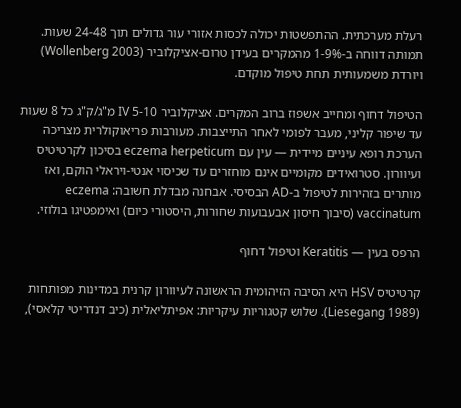רעלת מערכתית. ההתפשטות יכולה לכסות אזורי עור גדולים תוך 24-48 שעות. תמותה דווחה ב-1-9% מהמקרים בעידן טרום-אציקלוביר (Wollenberg 2003) ויורדת משמעותית תחת טיפול מוקדם.

הטיפול דחוף ומחייב אשפוז ברוב המקרים. אציקלוביר IV 5-10 מ"ג/ק"ג כל 8 שעות עד שיפור קליני, מעבר לפומי לאחר התייצבות. מעורבות פריאוקולרית מצריכה הערכת רופא עיניים מיידית — עין עם eczema herpeticum בסיכון לקרטיטיס ועיוורון. סטרואידים מקומיים אינם מוחזרים עד שכיסוי אנטי-ויראלי הוקם, ואז מותרים בזהירות לטיפול ב-AD הבסיסי. אבחנה מבדלת חשובה: eczema vaccinatum (סיבוך חיסון אבעבועות שחורות, היסטורי כיום) ואימפטיגו בולוזי.

הרפס בעין — Keratitis וטיפול דחוף

קרטיטיס HSV היא הסיבה הזיהומית הראשונה לעיוורון קרנית במדינות מפותחות (Liesegang 1989). שלוש קטגוריות עיקריות: אפיתליאלית (כיב דנדריטי קלאסי),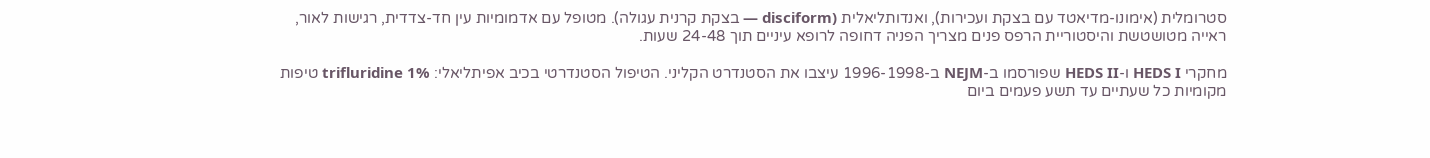סטרומלית (אימונו-מדיאטד עם בצקת ועכירות), ואנדותליאלית (disciform — בצקת קרנית עגולה). מטופל עם אדמומיות עין חד-צדדית, רגישות לאור, ראייה מטושטשת והיסטוריית הרפס פנים מצריך הפניה דחופה לרופא עיניים תוך 24-48 שעות.

מחקרי HEDS I ו-HEDS II שפורסמו ב-NEJM ב-1996-1998 עיצבו את הסטנדרט הקליני. הטיפול הסטנדרטי בכיב אפיתליאלי: trifluridine 1% טיפות מקומיות כל שעתיים עד תשע פעמים ביום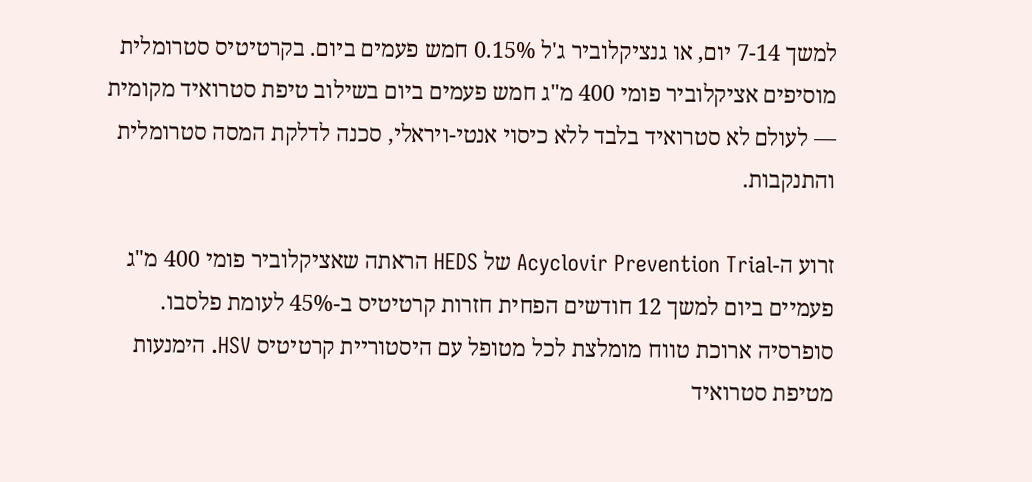למשך 7-14 יום, או גנציקלוביר ג'ל 0.15% חמש פעמים ביום. בקרטיטיס סטרומלית מוסיפים אציקלוביר פומי 400 מ"ג חמש פעמים ביום בשילוב טיפת סטרואיד מקומית — לעולם לא סטרואיד בלבד ללא כיסוי אנטי-ויראלי, סכנה לדלקת המסה סטרומלית והתנקבות.

זרוע ה-Acyclovir Prevention Trial של HEDS הראתה שאציקלוביר פומי 400 מ"ג פעמיים ביום למשך 12 חודשים הפחית חזרות קרטיטיס ב-45% לעומת פלסבו. סופרסיה ארוכת טווח מומלצת לכל מטופל עם היסטוריית קרטיטיס HSV. הימנעות מטיפת סטרואיד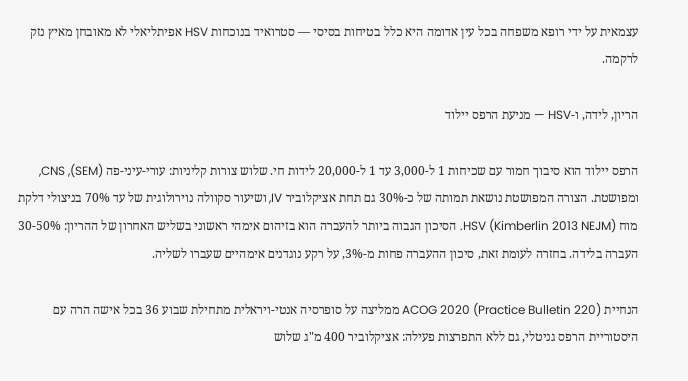עצמאית על ידי רופא משפחה בכל עין אדומה היא כלל בטיחות בסיסי — סטרואיד בנוכחות HSV אפיתליאלי לא מאובחן מאיץ נזק לרקמה.

הריון, לידה, ו-HSV — מניעת הרפס יילוד

הרפס יילוד הוא סיבוך חמור עם שכיחות 1 ל-3,000 עד 1 ל-20,000 לידות חי. שלוש צורות קליניות: עורי-עיני-פה (SEM), CNS, ומפושטת. הצורה המפושטת נושאת תמותה של כ-30% גם תחת אציקלוביר IV, ושיעור סקוולה נוירולוגית של עד 70% בניצולי דלקת מוח HSV (Kimberlin 2013 NEJM). הסיכון הגבוה ביותר להעברה הוא בזיהום אימהי ראשוני בשליש האחרון של ההריון: 30-50% העברה בלידה. בחזרה לעומת זאת, סיכון ההעברה פחות מ-3%, על רקע נוגדנים אימהיים שעברו לשליה.

הנחיית ACOG 2020 (Practice Bulletin 220) ממליצה על סופרסיה אנטי-ויראלית מתחילת שבוע 36 בכל אישה הרה עם היסטוריית הרפס גניטלי, גם ללא התפרצות פעילה: אציקלוביר 400 מ"ג שלוש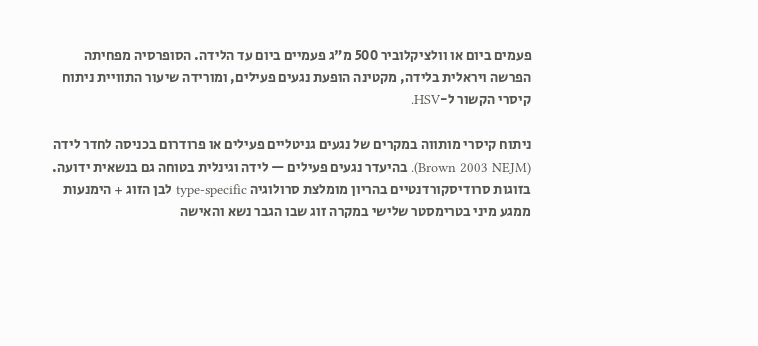פעמים ביום או וולציקלוביר 500 מ"ג פעמיים ביום עד הלידה. הסופרסיה מפחיתה הפרשה ויראלית בלידה, מקטינה הופעת נגעים פעילים, ומורידה שיעור התוויית ניתוח קיסרי הקשור ל-HSV.

ניתוח קיסרי מותווה במקרים של נגעים גניטליים פעילים או פרודרום בכניסה לחדר לידה (Brown 2003 NEJM). בהיעדר נגעים פעילים — לידה וגינלית בטוחה גם בנשאית ידועה. בזוגות סרודיסקורדנטיים בהריון מומלצת סרולוגיה type-specific לבן הזוג + הימנעות ממגע מיני בטרימסטר שלישי במקרה זוג שבו הגבר נשא והאישה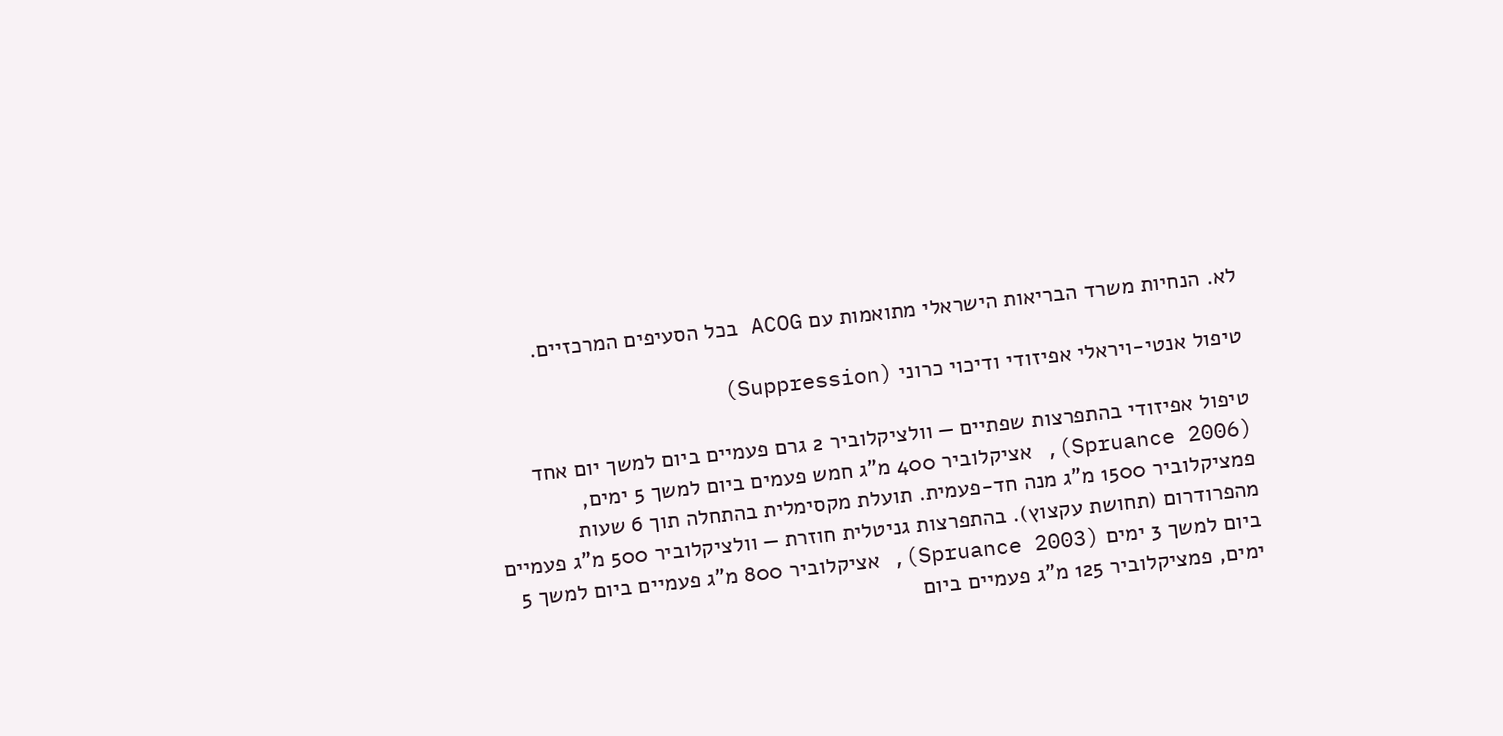לא. הנחיות משרד הבריאות הישראלי מתואמות עם ACOG בכל הסעיפים המרכזיים.

טיפול אנטי-ויראלי אפיזודי ודיכוי כרוני (Suppression)

טיפול אפיזודי בהתפרצות שפתיים — וולציקלוביר 2 גרם פעמיים ביום למשך יום אחד (Spruance 2006), אציקלוביר 400 מ"ג חמש פעמים ביום למשך 5 ימים, פמציקלוביר 1500 מ"ג מנה חד-פעמית. תועלת מקסימלית בהתחלה תוך 6 שעות מהפרודרום (תחושת עקצוץ). בהתפרצות גניטלית חוזרת — וולציקלוביר 500 מ"ג פעמיים ביום למשך 3 ימים (Spruance 2003), אציקלוביר 800 מ"ג פעמיים ביום למשך 5 ימים, פמציקלוביר 125 מ"ג פעמיים ביום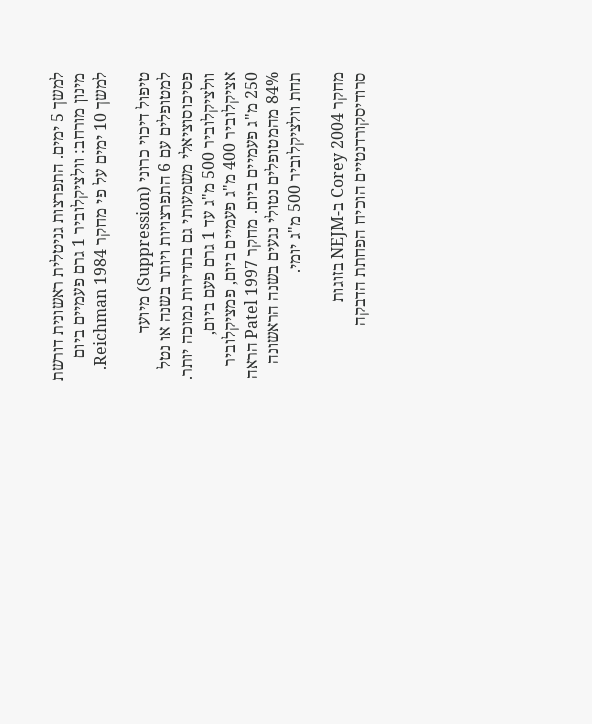למשך 5 ימים. התפרצות גניטלית ראשונית דורשת מינון מורחב: וולציקלוביר 1 גרם פעמיים ביום למשך 10 ימים על פי מחקר Reichman 1984.

טיפול דיכוי כרוני (Suppression) מיועד למטופלים עם 6 התפרצויות ויותר בשנה או נטל פסיכוסוציאלי משמעותי גם בתדירות נמוכה יותר. וולציקלוביר 500 מ"ג עד 1 גרם פעם ביום, אציקלוביר 400 מ"ג פעמיים ביום, פמציקלוביר 250 מ"ג פעמיים ביום. מחקר Patel 1997 הראה 84% מהמטופלים נטולי נגעים בשנה הראשונה תחת וולציקלוביר 500 מ"ג יומי.

מחקר Corey 2004 ב-NEJM בזוגות סרודיסקורדנטיים הוכיח הפחתת הדבקה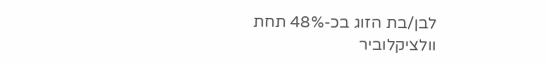לבן/בת הזוג בכ-48% תחת וולציקלוביר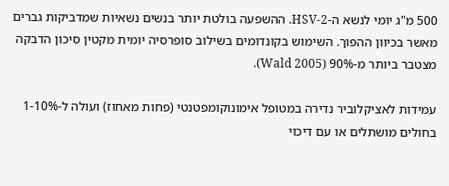500 מ"ג יומי לנשא ה-HSV-2. ההשפעה בולטת יותר בנשים נשאיות שמדביקות גברים מאשר בכיוון ההפוך. השימוש בקונדומים בשילוב סופרסיה יומית מקטין סיכון הדבקה מצטבר ביותר מ-90% (Wald 2005).

עמידות לאציקלוביר נדירה במטופל אימונוקומפטנטי (פחות מאחוז) ועולה ל-1-10% בחולים מושתלים או עם דיכוי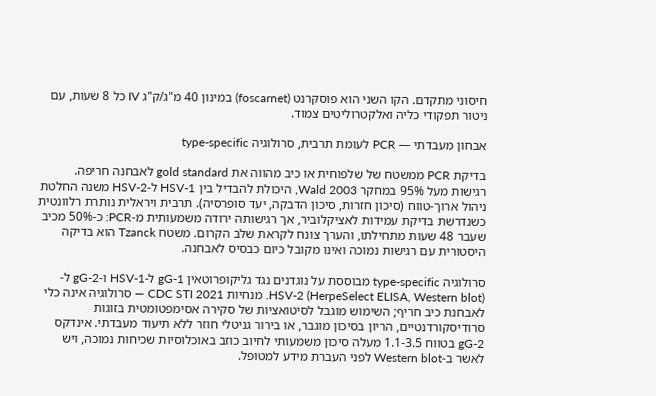חיסוני מתקדם. הקו השני הוא פוסקרנט (foscarnet) במינון 40 מ"ג/ק"ג IV כל 8 שעות, עם ניטור תפקודי כליה ואלקטרוליטים צמוד.

אבחון מעבדתי — PCR לעומת תרבית, סרולוגיה type-specific

בדיקת PCR ממשטח של שלפוחית או כיב מהווה את gold standard לאבחנה חריפה. רגישות מעל 95% במחקר Wald 2003, היכולת להבדיל בין HSV-1 ל-HSV-2 משנה החלטת ניהול ארוך-טווח (סיכון חזרות, סיכון הדבקה, יעד סופרסיה). תרבית ויראלית נותרת רלוונטית כשנדרשת בדיקת עמידות לאציקלוביר, אך רגישותה ירודה משמעותית מ-PCR: כ-50% מכיב שעבר 48 שעות מתחילתו, והערך צונח לקראת שלב הקרום. משטח Tzanck הוא בדיקה היסטורית עם רגישות נמוכה ואינו מקובל כיום כבסיס לאבחנה.

סרולוגיה type-specific מבוססת על נוגדנים נגד גליקופרוטאין gG-1 ל-HSV-1 ו-gG-2 ל-HSV-2 (HerpeSelect ELISA, Western blot). מנחיות CDC STI 2021 — סרולוגיה אינה כלי לאבחנת כיב חריף; השימוש מוגבל לסיטואציות של סקירה אסימפטומטית בזוגות סרודיסקורדנטיים, הריון בסיכון מוגבר, או בירור גניטלי חוזר ללא תיעוד מעבדתי. אינדקס gG-2 בטווח 1.1-3.5 מעלה סיכון משמעותי לחיוב כוזב באוכלוסיות שכיחות נמוכה, ויש לאשר ב-Western blot לפני העברת מידע למטופל.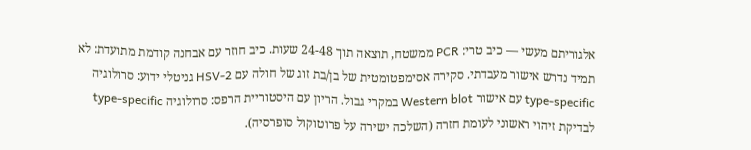אלגוריתם מעשי — כיב טרי: PCR ממשטח, תוצאה תוך 24-48 שעות. כיב חוזר עם אבחנה קודמת מתועדת: לא תמיד נדרש אישור מעבדתי. סקירה אסימפטומטית של בן/בת זוג של חולה עם HSV-2 גניטלי ידוע: סרולוגיה type-specific עם אישור Western blot במקרי גבול. הריון עם היסטוריית הרפס: סרולוגיה type-specific לבדיקת זיהוי ראשוני לעומת חזרה (השלכה ישירה על פרוטוקול סופרסיה).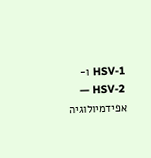HSV-1 ו-HSV-2 — אפידמיולוגיה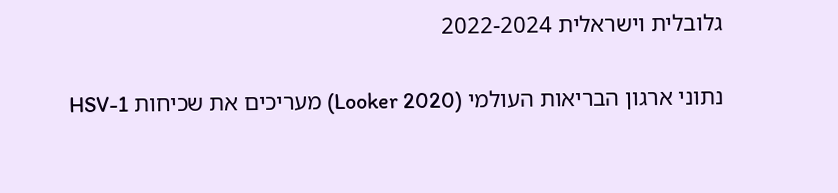גלובלית וישראלית 2022-2024

נתוני ארגון הבריאות העולמי (Looker 2020) מעריכים את שכיחות HSV-1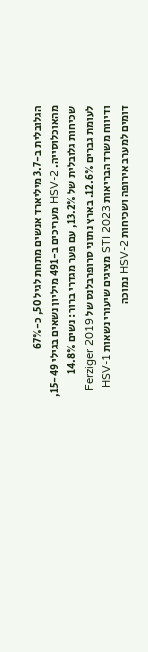הגלובלית ב-3.7 מיליארד אנשים מתחת לגיל 50, כ-67% מהאוכלוסייה. HSV-2 מעריכים ב-491 מיליון נשאים בגילי 15-49, שכיחות גלובלית של 13.2%, עם פער מגדרי ברור: נשים 14.8% לעומת גברים 12.6%. בארץ נתוני סרופרבלנס של Ferziger 2019 ודיווח משרד הבריאות STI 2023 מציגים שיעורי נשאות HSV-1 דומים למערב אירופה ושכיחות HSV-2 נמוכה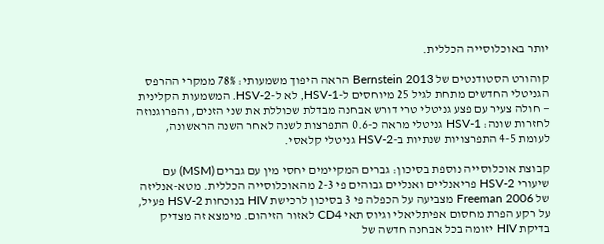יותר באוכלוסייה הכללית.

קוהורט הסטודנטים של Bernstein 2013 הראה היפוך משמעותי: 78% ממקרי ההרפס הגניטלי החדשים מתחת לגיל 25 מיוחסים ל-HSV-1, לא ל-HSV-2. המשמעות הקלינית — חולה צעיר עם פצע גניטלי טרי דורש אבחנה מבדלת שכוללת את שני הזנים, והפרוגנוזה לחזרות שונה: HSV-1 גניטלי מראה כ-0.6 התפרצות לשנה לאחר השנה הראשונה, לעומת 4-5 התפרצויות שנתיות ב-HSV-2 גניטלי קלאסי.

קבוצת אוכלוסייה נוספת בסיכון: גברים המקיימים יחסי מין עם גברים (MSM) עם שיעורי HSV-2 פריאנליים ואנליים גבוהים פי 2-3 מהאוכלוסייה הכללית. מטא-אנליזה של Freeman 2006 מצביעה על הכפלה פי 3 בסיכון לרכישת HIV בנוכחות HSV-2 פעיל, על רקע הפרת מחסום אפיתליאלי וגיוס תאי CD4 לאזור הזיהום. מימצא זה מצדיק בדיקת HIV יזומה בכל אבחנה חדשה של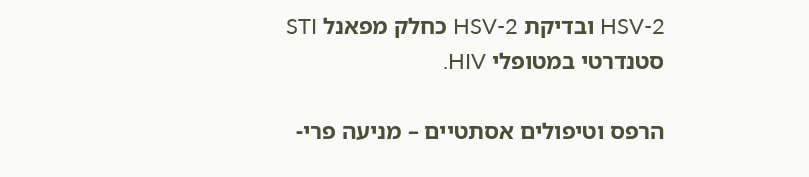HSV-2 ובדיקת HSV-2 כחלק מפאנל STI סטנדרטי במטופלי HIV.

הרפס וטיפולים אסתטיים – מניעה פרי-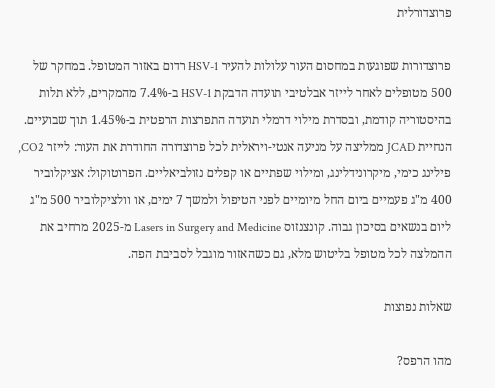פרוצדורלית

פרוצדורות שפוגעות במחסום העור עלולות להעיר HSV-1 רדום באזור המטופל. במחקר של 500 מטופלים לאחר לייזר אבלטיבי תועדה הדבקת HSV-1 ב-7.4% מהמקרים, ללא תלות בהיסטוריה קודמת, ובסדרת מילוי דרמלי תועדה התפרצות הרפטית ב-1.45% תוך שבועיים. הנחיית JCAD ממליצה על מניעה אנטי-ויראלית לכל פרוצדורה החודרת את העור: לייזר CO2, פילינג כימי, מיקרונידלינג, ומילוי שפתיים או קפלים נזולביאליים. הפרוטוקול: אציקלוביר 400 מ"ג פעמיים ביום החל מיומיים לפני הטיפול ולמשך 7 ימים, או וולציקלוביר 500 מ"ג ליום בנשאים בסיכון גבוה. קונצנזוס Lasers in Surgery and Medicine מ-2025 מרחיב את ההמלצה לכל מטופל בליטוש מלא, גם כשהאזור מוגבל לסביבת הפה.

שאלות נפוצות

מהו הרפס?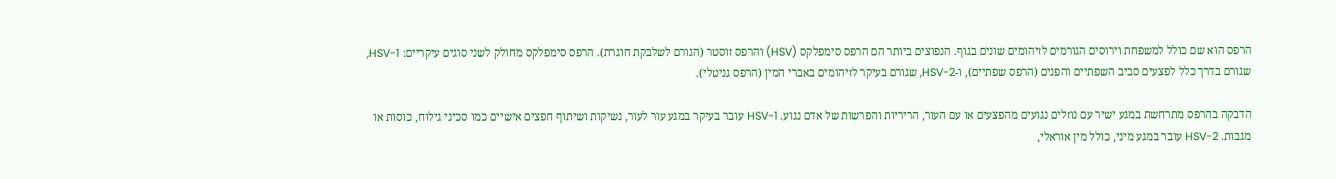הרפס הוא שם כולל למשפחת וירוסים הגורמים לזיהומים שונים בגוף. הנפוצים ביותר הם הרפס סימפלקס (HSV) והרפס זוסטר (הגורם לשלבקת חוגרת). הרפס סימפלקס מחולק לשני סוגים עיקריים: HSV-1, שגורם בדרך כלל לפצעים סביב השפתיים והפנים (הרפס שפתיים), ו-HSV-2, שגורם בעיקר לזיהומים באברי המין (הרפס גניטלי).

הדבקה בהרפס מתרחשת במגע ישיר עם נוזלים נגועים מהפצעים או עם העור, הריריות והפרשות של אדם נגוע. HSV-1 עובר בעיקר במגע עור לעור, נשיקות ושיתוף חפצים אישיים כמו סכיני גילוח, כוסות או מגבות. HSV-2 עובר במגע מיני, כולל מין אוראלי,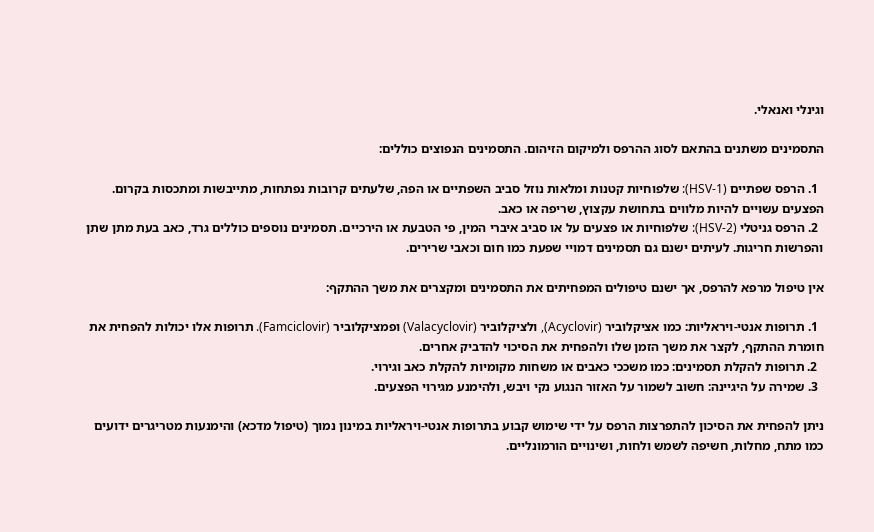וגינלי ואנאלי.

התסמינים משתנים בהתאם לסוג ההרפס ולמיקום הזיהום. התסמינים הנפוצים כוללים:

  1. הרפס שפתיים (HSV-1): שלפוחיות קטנות ומלאות נוזל סביב השפתיים או הפה, שלעתים קרובות נפתחות, מתייבשות ומתכסות בקרום. הפצעים עשויים להיות מלווים בתחושת עקצוץ, שריפה או כאב.
  2. הרפס גניטלי (HSV-2): שלפוחיות או פצעים על או סביב איברי המין, פי הטבעת או הירכיים. תסמינים נוספים כוללים גרד, כאב בעת מתן שתן והפרשות חריגות. לעיתים ישנם גם תסמינים דמויי שפעת כמו חום וכאבי שרירים.

אין טיפול מרפא להרפס, אך ישנם טיפולים המפחיתים את התסמינים ומקצרים את משך ההתקף:

  1. תרופות אנטי-ויראליות: כמו אציקלוביר (Acyclovir), ולציקלוביר (Valacyclovir) ופמציקלוביר (Famciclovir). תרופות אלו יכולות להפחית את חומרת ההתקף, לקצר את משך הזמן שלו ולהפחית את הסיכוי להדביק אחרים.
  2. תרופות להקלת תסמינים: כמו משככי כאבים או משחות מקומיות להקלת כאב וגירוי.
  3. שמירה על היגיינה: חשוב לשמור על האזור הנגוע נקי ויבש, ולהימנע מגירוי הפצעים.

ניתן להפחית את הסיכון להתפרצות הרפס על ידי שימוש קבוע בתרופות אנטי-ויראליות במינון נמוך (טיפול מדכא) והימנעות מטריגרים ידועים כמו מתח, מחלות, חשיפה לשמש ולחות, ושינויים הורמונליים.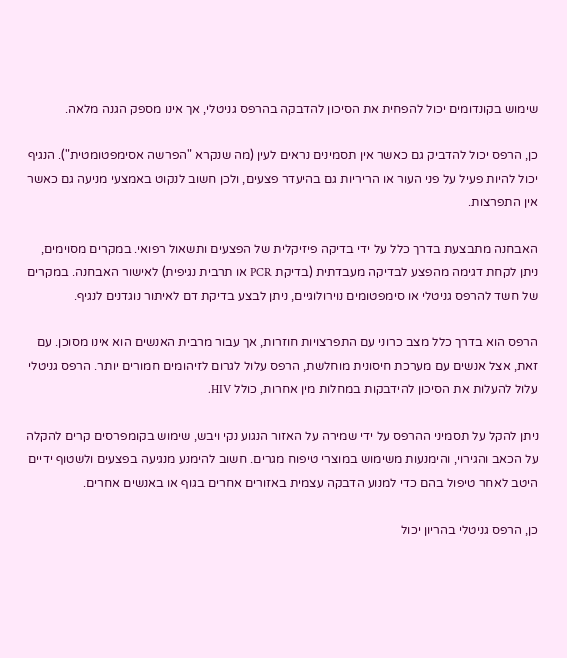שימוש בקונדומים יכול להפחית את הסיכון להדבקה בהרפס גניטלי, אך אינו מספק הגנה מלאה.

כן, הרפס יכול להדביק גם כאשר אין תסמינים נראים לעין (מה שנקרא "הפרשה אסימפטומטית"). הנגיף יכול להיות פעיל על פני העור או הריריות גם בהיעדר פצעים, ולכן חשוב לנקוט באמצעי מניעה גם כאשר אין התפרצות.

האבחנה מתבצעת בדרך כלל על ידי בדיקה פיזיקלית של הפצעים ותשאול רפואי. במקרים מסוימים, ניתן לקחת דגימה מהפצע לבדיקה מעבדתית (בדיקת PCR או תרבית נגיפית) לאישור האבחנה. במקרים של חשד להרפס גניטלי או סימפטומים נוירולוגיים, ניתן לבצע בדיקת דם לאיתור נוגדנים לנגיף.

הרפס הוא בדרך כלל מצב כרוני עם התפרצויות חוזרות, אך עבור מרבית האנשים הוא אינו מסוכן. עם זאת, אצל אנשים עם מערכת חיסונית מוחלשת, הרפס עלול לגרום לזיהומים חמורים יותר. הרפס גניטלי עלול להעלות את הסיכון להידבקות במחלות מין אחרות, כולל HIV.

ניתן להקל על תסמיני ההרפס על ידי שמירה על האזור הנגוע נקי ויבש, שימוש בקומפרסים קרים להקלה על הכאב והגירוי, והימנעות משימוש במוצרי טיפוח מגרים. חשוב להימנע מנגיעה בפצעים ולשטוף ידיים היטב לאחר טיפול בהם כדי למנוע הדבקה עצמית באזורים אחרים בגוף או באנשים אחרים.

כן, הרפס גניטלי בהריון יכול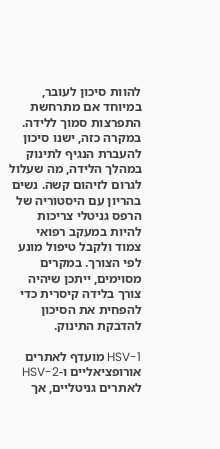להוות סיכון לעובר, במיוחד אם מתרחשת התפרצות סמוך ללידה. במקרה כזה, ישנו סיכון להעברת הנגיף לתינוק במהלך הלידה, מה שעלול לגרום לזיהום קשה. נשים בהריון עם היסטוריה של הרפס גניטלי צריכות להיות במעקב רפואי צמוד ולקבל טיפול מונע לפי הצורך. במקרים מסוימים, ייתכן שיהיה צורך בלידה קיסרית כדי להפחית את הסיכון להדבקת התינוק.

HSV-1 מועדף לאתרים אורופציאליים ו-HSV-2 לאתרים גניטליים, אך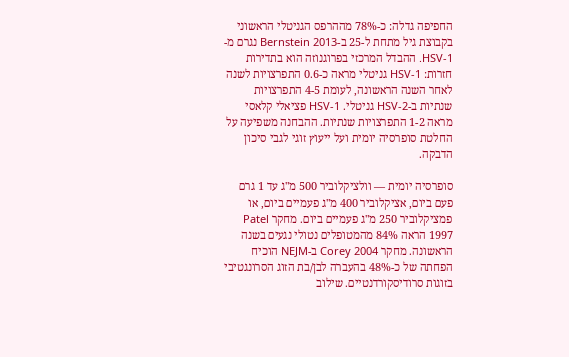החפיפה גדלה: כ-78% מההרפס הגניטלי הראשוני בקבוצת גיל מתחת ל-25 ב-Bernstein 2013 נגרם מ-HSV-1. ההבדל המרכזי בפרוגנוזה הוא בתדירות חזרות: HSV-1 גניטלי מראה כ-0.6 התפרצויות לשנה לאחר השנה הראשונה, לעומת 4-5 התפרצויות שנתיות ב-HSV-2 גניטלי. HSV-1 פציאלי קלאסי מראה 1-2 התפרצויות שנתיות. ההבחנה משפיעה על החלטת סופרסיה יומית ועל ייעוץ זוגי לגבי סיכון הדבקה.

סופרסיה יומית — וולציקלוביר 500 מ"ג עד 1 גרם פעם ביום, אציקלוביר 400 מ"ג פעמיים ביום, או פמציקלוביר 250 מ"ג פעמיים ביום. מחקר Patel 1997 הראה 84% מהמטופלים נטולי נגעים בשנה הראשונה. מחקר Corey 2004 ב-NEJM הוכיח הפחתה של כ-48% בהעברה לבן/בת הזוג הסרונגטיבי בזוגות סרודיסקורדנטיים. שילוב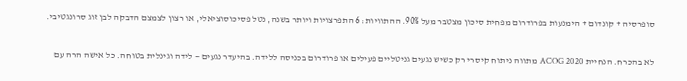סופרסיה + קונדום + הימנעות בפרודרום מפחית סיכון מצטבר מעל 90%. ההתוויות: 6 התפרצויות ויותר בשנה, נטל פסיכוסוציאלי, או רצון לצמצם הדבקה לבן זוג סרונגטיבי.

לא בהכרח. הנחיית ACOG 2020 מתווה ניתוח קיסרי רק כשיש נגעים גניטליים פעילים או פרודרום בכניסה ללידה. בהיעדר נגעים — לידה וגינלית בטוחה. כל אישה הרה עם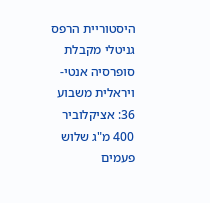היסטוריית הרפס גניטלי מקבלת סופרסיה אנטי-ויראלית משבוע 36: אציקלוביר 400 מ"ג שלוש פעמים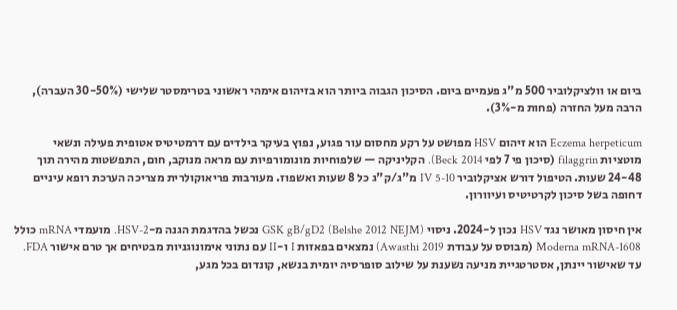ביום או וולציקלוביר 500 מ"ג פעמיים ביום. הסיכון הגבוה ביותר הוא בזיהום אימהי ראשוני בטרימסטר שלישי (30-50% העברה), הרבה מעל החזרה (פחות מ-3%).

Eczema herpeticum הוא זיהום HSV מפושט על רקע מחסום עור פגוע, נפוץ בעיקר בילדים עם דרמטיטיס אטופית פעילה ונשאי מוטציות filaggrin (סיכון פי 7 לפי Beck 2014). הקליניקה — שלפוחיות מונומורפיות עם מראה מנוקב, חום, התפשטות מהירה תוך 24-48 שעות. הטיפול דורש אציקלוביר IV 5-10 מ"ג/ק"ג כל 8 שעות ואשפוז. מעורבות פריאוקולרית מצריכה הערכת רופא עיניים דחופה בשל סיכון לקרטיטיס ועיוורון.

אין חיסון מאושר נגד HSV נכון ל-2024. ניסוי GSK gB/gD2 (Belshe 2012 NEJM) נכשל בהדגמת הגנה מ-HSV-2. מועמדי mRNA כולל Moderna mRNA-1608 (מבוסס על עבודת Awasthi 2019) נמצאים בפאזות I ו-II עם נתוני אימונוגניות מבטיחים אך טרם אישור FDA. עד שאישור יינתן, אסטרטגיית מניעה נשענת על שילוב סופרסיה יומית בנשא, קונדום בכל מגע,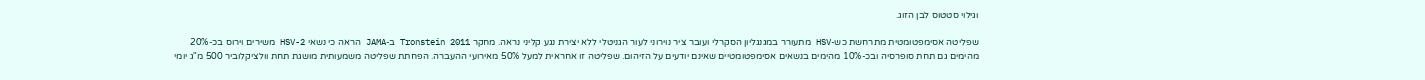וגילוי סטטוס לבן הזוג.

שפליטה אסימפטומטית מתרחשת כש-HSV מתעורר במגנגליון הסקרלי ועובר ציר נוירוני לעור הגניטלי ללא יצירת נגע קליני נראה. מחקר Tronstein 2011 ב-JAMA הראה כי נשאי HSV-2 משירים וירוס בכ-20% מהימים גם תחת סופרסיה ובכ-10% מהימים בנשאים אסימפטומטיים שאינם יודעים על הזיהום. שפליטה זו אחראית למעל 50% מאירועי ההעברה. הפחתת שפליטה משמעותית מושגת תחת וולציקלוביר 500 מ"ג יומי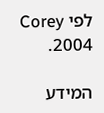לפי Corey 2004.

המידע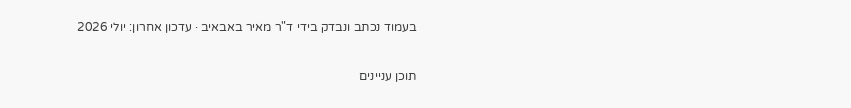בעמוד נכתב ונבדק בידי ד"ר מאיר באבאיב · עדכון אחרון: יולי 2026

תוכן עניינים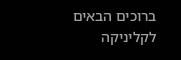ברוכים הבאים לקליניקה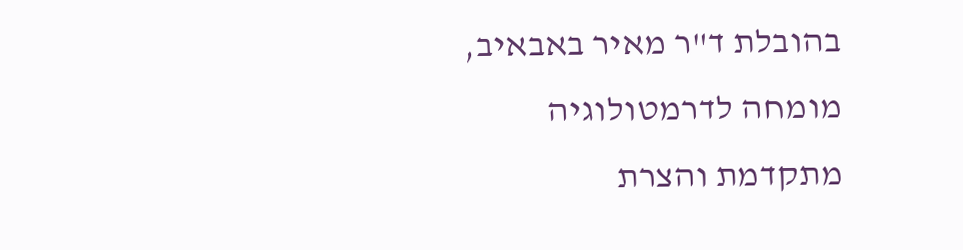בהובלת ד"ר מאיר באבאיב,
מומחה לדרמטולוגיה מתקדמת והצרת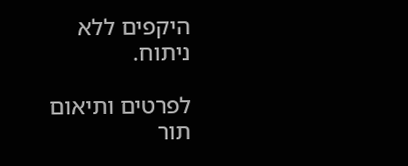היקפים ללא ניתוח.

לפרטים ותיאום תור